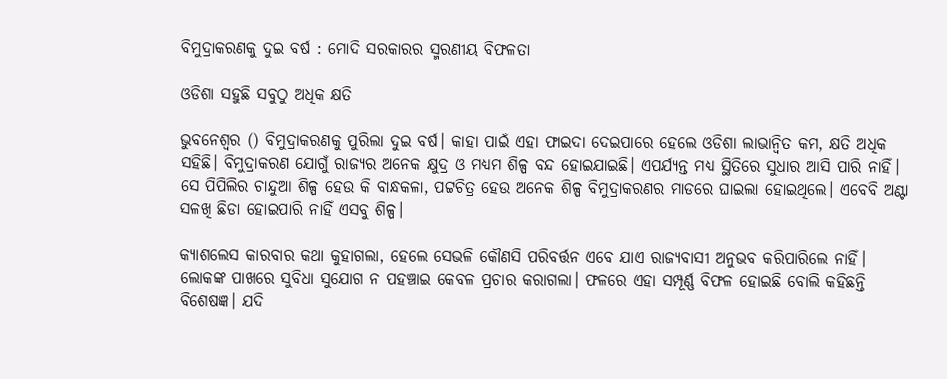ବିମୁଦ୍ରାକରଣକୁ ଦୁଇ ବର୍ଷ : ମୋଦି ସରକାରର ସ୍ମରଣୀୟ ବିଫଳତା

ଓଡିଶା ସହୁଛି ସବୁଠୁ ଅଧିକ କ୍ଷତି

ଭୁବନେଶ୍ବର () ବିମୁଦ୍ରାକରଣକୁ ପୁରିଲା ଦୁଇ ବର୍ଷ। କାହା ପାଇଁ ଏହା ଫାଇଦା ଦେଇପାରେ ହେଲେ ଓଡିଶା ଲାଭାନ୍ଵିତ କମ, କ୍ଷତି ଅଧିକ ସହିଛି। ବିମୁଦ୍ରାକରଣ ଯୋଗୁଁ ରାଜ୍ୟର ଅନେକ କ୍ଷୁଦ୍ର ଓ ମଧ୍ୟମ ଶିଳ୍ପ ବନ୍ଦ ହୋଇଯାଇଛି। ଏପର୍ଯ୍ୟନ୍ତ ମଧ୍ୟ ସ୍ଥିତିରେ ସୁଧାର ଆସି ପାରି ନାହିଁ। ସେ ପିପିଲିର ଚାନ୍ଦୁଆ ଶିଳ୍ପ ହେଉ କି ବାନ୍ଧକଳା, ପଟ୍ଟଚିତ୍ର ହେଉ ଅନେକ ଶିଳ୍ପ ବିମୁଦ୍ରାକରଣର ମାଡରେ ଘାଇଲା ହୋଇଥିଲେ। ଏବେବି ଅଣ୍ଟା ସଳଖି ଛିଡା ହୋଇପାରି ନାହିଁ ଏସବୁ ଶିଳ୍ପ।

କ୍ୟାଶଲେସ କାରବାର କଥା କୁହାଗଲା, ହେଲେ ସେଭଳି କୌଣସି ପରିବର୍ତ୍ତନ ଏବେ ଯାଏ ରାଜ୍ୟବାସୀ ଅନୁଭବ କରିପାରିଲେ ନାହିଁ।  ଲୋକଙ୍କ ପାଖରେ ସୁବିଧା ସୁଯୋଗ ନ ପହଞ୍ଚାଇ କେବଳ ପ୍ରଚାର କରାଗଲା। ଫଳରେ ଏହା ସମ୍ପୂର୍ଣ୍ଣ ବିଫଳ ହୋଇଛି ବୋଲି କହିଛନ୍ତି ବିଶେଷଜ୍ଞ। ଯଦି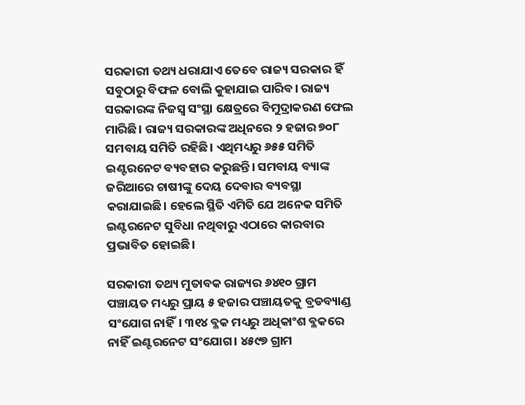ସରକାରୀ ତଥ୍ୟ ଧରାଯାଏ ତେବେ ରାଜ୍ୟ ସରକାର ହିଁ ସବୁଠାରୁ ବିଫଳ ବୋଲି କୁହାଯାଇ ପାରିବ। ରାଜ୍ୟ ସରକାରଙ୍କ ନିଜସ୍ବ ସଂସ୍ଥା କ୍ଷେତ୍ରରେ ବିମୁଦ୍ରାକରଣ ଫେଲ ମାରିଛି। ରାଜ୍ୟ ସରକାରଙ୍କ ଅଧିନରେ ୨ ହଜାର ୭୦୮ ସମବାୟ ସମିତି ରହିଛି। ଏଥିମଧ୍ୟରୁ ୬୫୫ ସମିତି ଇଣ୍ଟରନେଟ ବ୍ୟବହାର କରୁଛନ୍ତି। ସମବାୟ ବ୍ୟାଙ୍କ ଜରିଆରେ ଚାଷୀଙ୍କୁ ଦେୟ ଦେବାର ବ୍ୟବସ୍ଥା କରାଯାଇଛି। ହେଲେ ସ୍ଥିତି ଏମିତି ଯେ ଅନେକ ସମିତି ଇଣ୍ଟରନେଟ ସୁବିଧା ନଥିବାରୁ ଏଠାରେ କାରବାର ପ୍ରଭାବିତ ହୋଇଛି।

ସରକାରୀ ତଥ୍ୟ ମୁତାବକ ରାଜ୍ୟର ୬୪୧୦ ଗ୍ରାମ ପଞ୍ଚାୟତ ମଧ୍ୟରୁ ପ୍ରାୟ ୫ ହଜାର ପଞ୍ଚାୟତକୁ ବ୍ରଡବ୍ୟାଣ୍ଡ ସଂଯୋଗ ନାହିଁ। ୩୧୪ ବ୍ଳକ ମଧ୍ୟରୁ ଅଧିକାଂଶ ବ୍ଳକରେ ନାହିଁ ଇଣ୍ଟରନେଟ ସଂଯୋଗ। ୪୫୯୭ ଗ୍ରାମ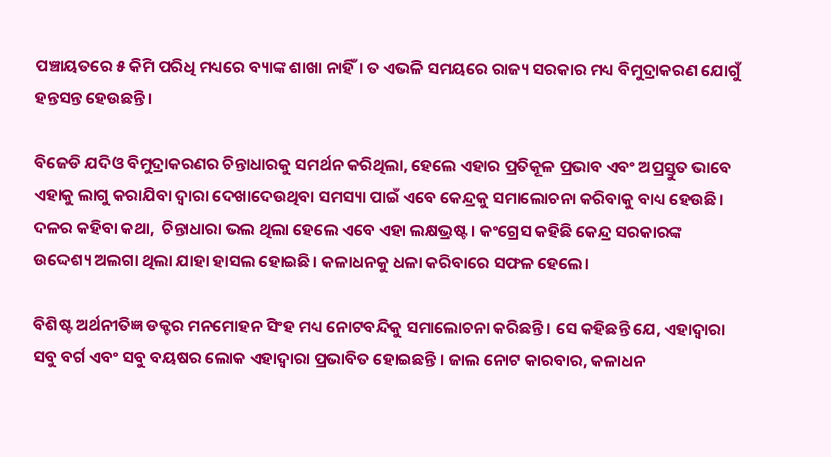ପଞ୍ଚାୟତରେ ୫ କିମି ପରିଧି ମଧ୍ୟରେ ବ୍ୟାଙ୍କ ଶାଖା ନାହିଁ। ତ ଏଭଳି ସମୟରେ ରାଜ୍ୟ ସରକାର ମଧ୍ୟ ବିମୁଦ୍ରାକରଣ ଯୋଗୁଁ ହନ୍ତସନ୍ତ ହେଉଛନ୍ତି ।

ବିଜେଡି ଯଦିଓ ବିମୁଦ୍ରାକରଣର ଚିନ୍ତାଧାରକୁ ସମର୍ଥନ କରିଥିଲା, ହେଲେ ଏହାର ପ୍ରତିକୂଳ ପ୍ରଭାବ ଏବଂ ଅପ୍ରସ୍ତୁତ ଭାବେ ଏହାକୁ ଲାଗୁ କରାଯିବା ଦ୍ବାରା ଦେଖାଦେଉଥିବା ସମସ୍ୟା ପାଇଁ ଏବେ କେନ୍ଦ୍ରକୁ ସମାଲୋଚନା କରିବାକୁ ବାଧ୍ୟ ହେଉଛି। ଦଳର କହିବା କଥା,  ଚିନ୍ତାଧାରା ଭଲ ଥିଲା ହେଲେ ଏବେ ଏହା ଲକ୍ଷଭ୍ରଷ୍ଟ। କଂଗ୍ରେସ କହିଛି କେନ୍ଦ୍ର ସରକାରଙ୍କ ଉଦ୍ଦେଶ୍ୟ ଅଲଗା ଥିଲା ଯାହା ହାସଲ ହୋଇଛି। କଳାଧନକୁ ଧଳା କରିବାରେ ସଫଳ ହେଲେ।

ବିଶିଷ୍ଟ ଅର୍ଥନୀତିଜ୍ଞ ଡକ୍ଟର ମନମୋହନ ସିଂହ ମଧ୍ୟ ନୋଟବନ୍ଦିକୁ ସମାଲୋଚନା କରିଛନ୍ତି । ସେ କହିଛନ୍ତି ଯେ, ଏହାଦ୍ବାରା ସବୁ ବର୍ଗ ଏବଂ ସବୁ ବୟଷର ଲୋକ ଏହାଦ୍ବାରା ପ୍ରଭାବିତ ହୋଇଛନ୍ତି । ଜାଲ ନୋଟ କାରବାର, କଳାଧନ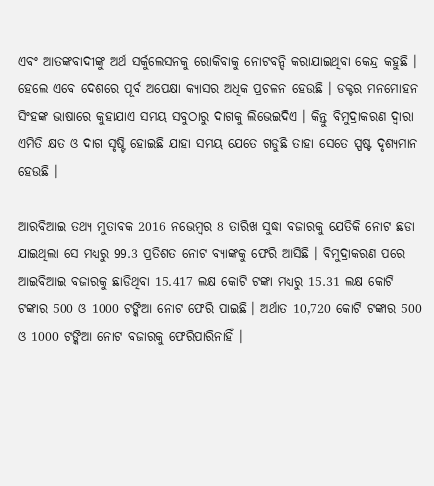ଏବଂ ଆତଙ୍କବାଦୀଙ୍କୁ ଅର୍ଥ ସର୍କୁଲେସନକୁ ରୋକିବାକୁ ନୋଟବନ୍ଦି କରାଯାଇଥିବା କେନ୍ଦ୍ର କହୁଛି । ହେଲେ ଏବେ ଦେଶରେ ପୂର୍ବ ଅପେକ୍ଷା କ୍ୟାସର ଅଧିକ ପ୍ରଚଳନ ହେଉଛି । ଡକ୍ଟର ମନମୋହନ ସିଂହଙ୍କ ଭାଷାରେ କୁହାଯାଏ ସମୟ ସବୁଠାରୁ ଦାଗକୁ ଲିଭେଇଦିଏ । କିନ୍ତୁ ବିମୁଦ୍ରାକରଣ ଦ୍ବାରା ଏମିତି କ୍ଷତ ଓ ଦାଗ ସୃଷ୍ଟି ହୋଇଛି ଯାହା ସମୟ ଯେତେ ଗଡୁଛି ତାହା ସେତେ ସ୍ପଷ୍ଟ ଦୃଶ୍ୟମାନ ହେଉଛି ।

ଆରବିଆଇ ତଥ୍ୟ ମୁତାବକ 2016 ନଭେମ୍ବର 8 ତାରିଖ ସୁଦ୍ଧା ବଜାରକୁ ଯେତିକି ନୋଟ ଛଡା ଯାଇଥିଲା ସେ ମଧ୍ୟରୁ 99.3 ପ୍ରତିଶତ ନୋଟ ବ୍ୟାଙ୍କକୁ ଫେରି ଆସିଛି । ବିମୁଦ୍ରାକରଣ ପରେ ଆଇବିଆଇ ବଜାରକୁ ଛାଡିଥିବା 15.417 ଲକ୍ଷ କୋଟି ଟଙ୍କା ମଧ୍ୟରୁ 15.31 ଲକ୍ଷ କୋଟି ଟଙ୍କାର 500 ଓ 1000 ଟଙ୍କିଆ ନୋଟ ଫେରି ପାଇଛି । ଅର୍ଥାତ 10,720 କୋଟି ଟଙ୍କାର 500 ଓ 1000 ଟଙ୍କିଆ ନୋଟ ବଜାରକୁ ଫେରିପାରିନାହିଁ ।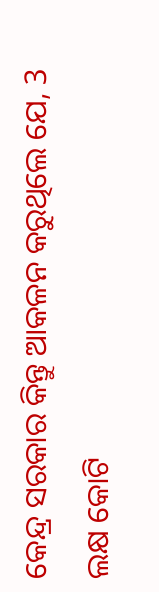କେନ୍ଦ୍ର ସରକାର କିନ୍ତୁ ଆକଳନ କରୁଥିଲେ ଯେ, 3 ଲକ୍ଷ କୋଟି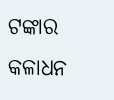ଟଙ୍କାର କଳାଧନ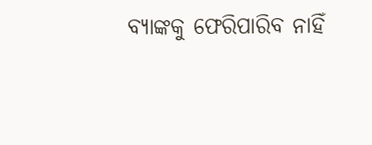ବ୍ୟାଙ୍କକୁ ଫେରିପାରିବ ନାହିଁ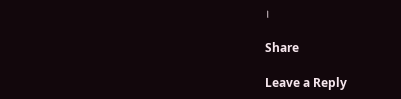।

Share

Leave a Reply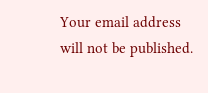Your email address will not be published.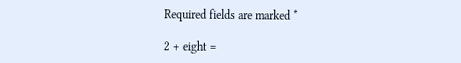Required fields are marked *

2 + eight =